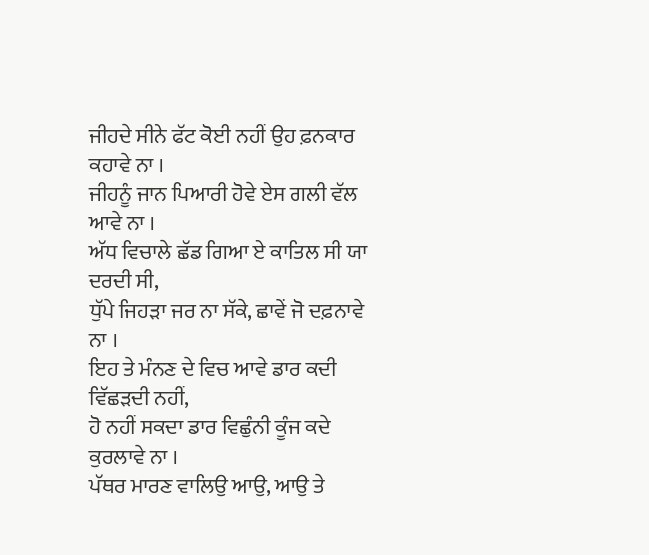ਜੀਹਦੇ ਸੀਨੇ ਫੱਟ ਕੋਈ ਨਹੀਂ ਉਹ ਫ਼ਨਕਾਰ ਕਹਾਵੇ ਨਾ ।
ਜੀਹਨੂੰ ਜਾਨ ਪਿਆਰੀ ਹੋਵੇ ਏਸ ਗਲੀ ਵੱਲ ਆਵੇ ਨਾ ।
ਅੱਧ ਵਿਚਾਲੇ ਛੱਡ ਗਿਆ ਏ ਕਾਤਿਲ ਸੀ ਯਾ ਦਰਦੀ ਸੀ,
ਧੁੱਪੇ ਜਿਹੜਾ ਜਰ ਨਾ ਸੱਕੇ, ਛਾਵੇਂ ਜੋ ਦਫ਼ਨਾਵੇ ਨਾ ।
ਇਹ ਤੇ ਮੰਨਣ ਦੇ ਵਿਚ ਆਵੇ ਡਾਰ ਕਦੀ ਵਿੱਛੜਦੀ ਨਹੀਂ,
ਹੋ ਨਹੀਂ ਸਕਦਾ ਡਾਰ ਵਿਛੁੰਨੀ ਕੂੰਜ ਕਦੇ ਕੁਰਲਾਵੇ ਨਾ ।
ਪੱਥਰ ਮਾਰਣ ਵਾਲਿਉ ਆਉ, ਆਉ ਤੇ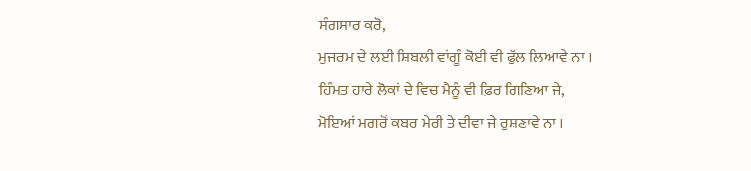ਸੰਗਸਾਰ ਕਰੋ,
ਮੁਜਰਮ ਦੇ ਲਈ ਸ਼ਿਬਲੀ ਵਾਂਗੂੰ ਕੋਈ ਵੀ ਫੁੱਲ ਲਿਆਵੇ ਨਾ ।
ਹਿੰਮਤ ਹਾਰੇ ਲੋਕਾਂ ਦੇ ਵਿਚ ਮੈਨੂੰ ਵੀ ਫ਼ਿਰ ਗਿਣਿਆ ਜੇ,
ਮੋਇਆਂ ਮਗਰੋਂ ਕਬਰ ਮੇਰੀ ਤੇ ਦੀਵਾ ਜੇ ਰੁਸ਼ਣਾਵੇ ਨਾ ।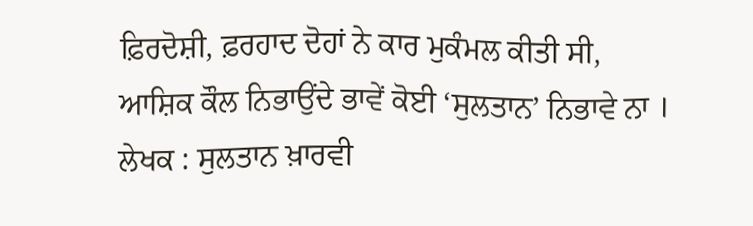ਫ਼ਿਰਦੋਸ਼ੀ, ਫ਼ਰਹਾਦ ਦੋਹਾਂ ਨੇ ਕਾਰ ਮੁਕੰਮਲ ਕੀਤੀ ਸੀ,
ਆਸ਼ਿਕ ਕੌਲ ਨਿਭਾਉਂਦੇ ਭਾਵੇਂ ਕੋਈ ‘ਸੁਲਤਾਨ’ ਨਿਭਾਵੇ ਨਾ ।
ਲੇਖਕ : ਸੁਲਤਾਨ ਖ਼ਾਰਵੀ